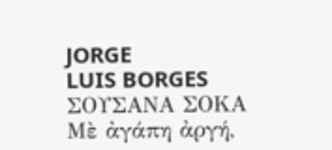JORGE
LUIS BORGES
ΣΟΥΣΑΝΑ ΣΟΚΑ
Μὲ ἀγάπη ἀργή,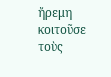ἤρεμη κοιτοῦσε τοὺς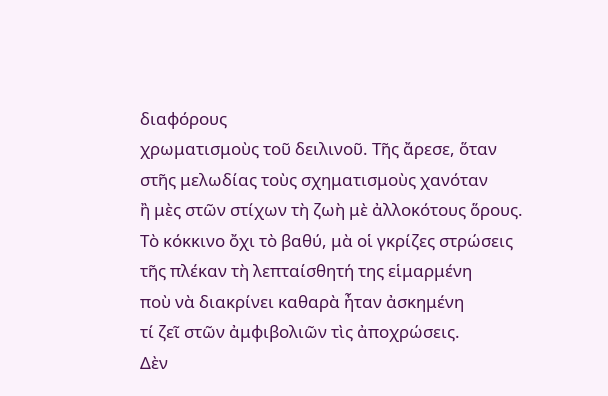διαφόρους
χρωματισμοὺς τοῦ δειλινοῦ. Τῆς ἄρεσε, ὅταν
στῆς μελωδίας τοὺς σχηματισμοὺς χανόταν
ἢ μὲς στῶν στίχων τὴ ζωὴ μὲ ἀλλοκότους ὅρους.
Τὸ κόκκινο ὄχι τὸ βαθύ, μὰ οἱ γκρίζες στρώσεις
τῆς πλέκαν τὴ λεπταίσθητή της εἱμαρμένη
ποὺ νὰ διακρίνει καθαρὰ ἦταν ἀσκημένη
τί ζεῖ στῶν ἀμφιβολιῶν τὶς ἀποχρώσεις.
Δὲν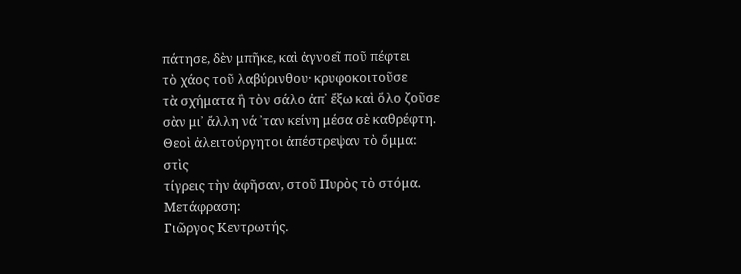πάτησε, δὲν μπῆκε, καὶ ἀγνοεῖ ποῦ πέφτει
τὸ χάος τοῦ λαβύρινθου· κρυφοκοιτοῦσε
τὰ σχήματα ἢ τὸν σάλο ἀπ᾽ ἔξω καὶ ὅλο ζοῦσε
σὰν μι᾽ ἄλλη νά ᾽ταν κείνη μέσα σὲ καθρέφτη.
Θεοὶ ἀλειτούργητοι ἀπέστρεψαν τὸ ὄμμα:
στὶς
τίγρεις τὴν ἀφῆσαν, στοῦ Πυρὸς τὸ στόμα.
Μετάφραση:
Γιῶργος Κεντρωτής.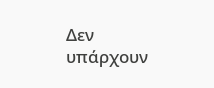Δεν υπάρχουν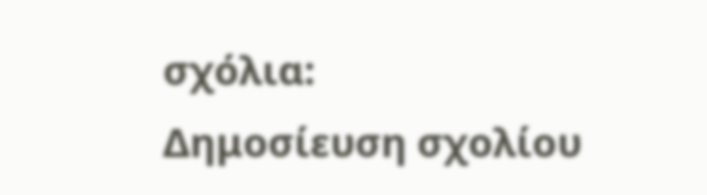σχόλια:
Δημοσίευση σχολίου